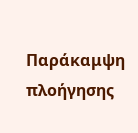Παράκαμψη πλοήγησης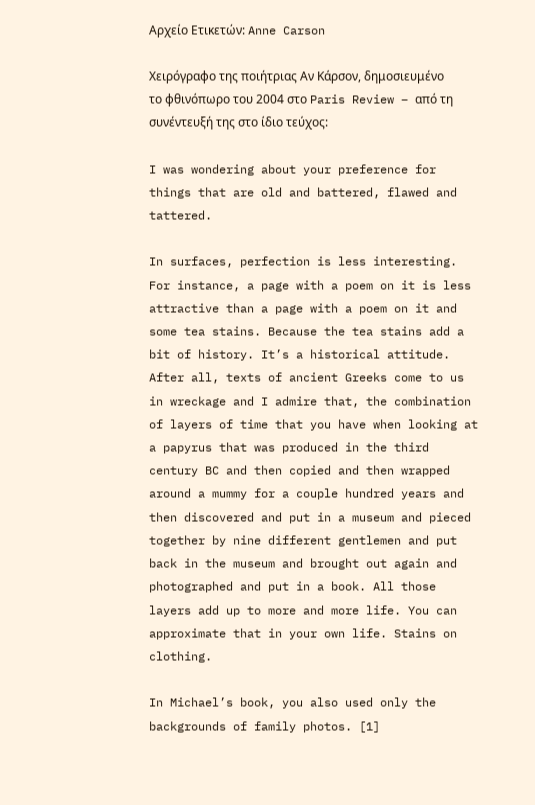Αρχείο Ετικετών: Anne Carson

Χειρόγραφο της ποιήτριας Αν Κάρσον, δημοσιευμένο το φθινόπωρο του 2004 στο Paris Review – από τη συνέντευξή της στο ίδιο τεύχος:

I was wondering about your preference for things that are old and battered, flawed and tattered.

In surfaces, perfection is less interesting. For instance, a page with a poem on it is less attractive than a page with a poem on it and some tea stains. Because the tea stains add a bit of history. It’s a historical attitude. After all, texts of ancient Greeks come to us in wreckage and I admire that, the combination of layers of time that you have when looking at a papyrus that was produced in the third century BC and then copied and then wrapped around a mummy for a couple hundred years and then discovered and put in a museum and pieced together by nine different gentlemen and put back in the museum and brought out again and photographed and put in a book. All those layers add up to more and more life. You can approximate that in your own life. Stains on clothing.

In Michael’s book, you also used only the backgrounds of family photos. [1]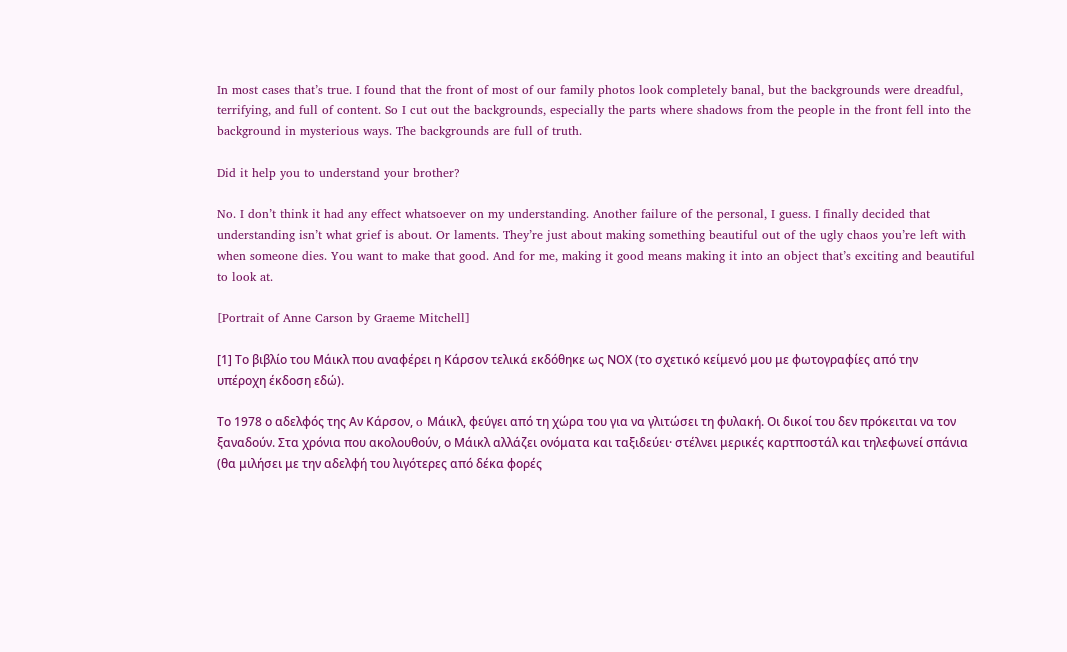In most cases that’s true. I found that the front of most of our family photos look completely banal, but the backgrounds were dreadful, terrifying, and full of content. So I cut out the backgrounds, especially the parts where shadows from the people in the front fell into the background in mysterious ways. The backgrounds are full of truth.

Did it help you to understand your brother?

No. I don’t think it had any effect whatsoever on my understanding. Another failure of the personal, I guess. I finally decided that understanding isn’t what grief is about. Or laments. They’re just about making something beautiful out of the ugly chaos you’re left with when someone dies. You want to make that good. And for me, making it good means making it into an object that’s exciting and beautiful to look at.

[Portrait of Anne Carson by Graeme Mitchell]

[1] Το βιβλίο του Μάικλ που αναφέρει η Κάρσον τελικά εκδόθηκε ως ΝOX (το σχετικό κείμενό μου με φωτογραφίες από την υπέροχη έκδοση εδώ).

Το 1978 ο αδελφός της Αν Κάρσον, o Μάικλ, φεύγει από τη χώρα του για να γλιτώσει τη φυλακή. Οι δικοί του δεν πρόκειται να τον ξαναδούν. Στα χρόνια που ακολουθούν, ο Μάικλ αλλάζει ονόματα και ταξιδεύει· στέλνει μερικές καρτποστάλ και τηλεφωνεί σπάνια (θα μιλήσει με την αδελφή του λιγότερες από δέκα φορές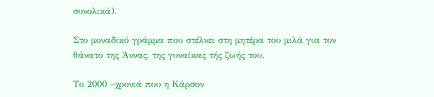συνολικά).

Στο μοναδικό γράμμα που στέλνει στη μητέρα του μιλά για τον θάνατο της Άννας, της γυναίκας τής ζωής του.

Το 2000 –χρονιά που η Κάρσον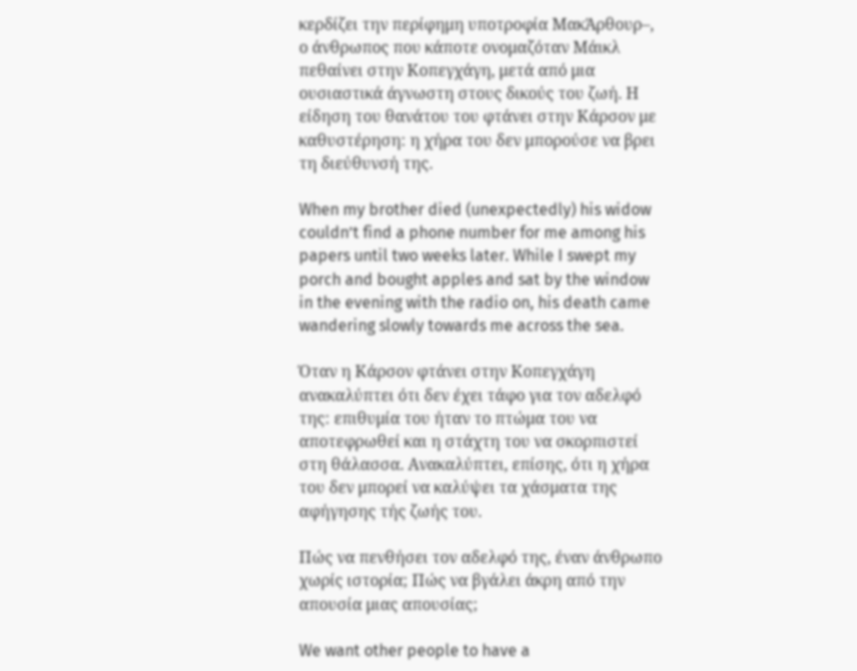κερδίζει την περίφημη υποτροφία ΜακΆρθουρ–, ο άνθρωπος που κάποτε ονομαζόταν Μάικλ πεθαίνει στην Κοπεγχάγη, μετά από μια ουσιαστικά άγνωστη στους δικούς του ζωή. Η είδηση του θανάτου του φτάνει στην Κάρσον με καθυστέρηση: η χήρα του δεν μπορούσε να βρει τη διεύθυνσή της.

When my brother died (unexpectedly) his widow couldn’t find a phone number for me among his papers until two weeks later. While I swept my porch and bought apples and sat by the window in the evening with the radio on, his death came wandering slowly towards me across the sea.

Όταν η Κάρσον φτάνει στην Κοπεγχάγη ανακαλύπτει ότι δεν έχει τάφο για τον αδελφό της: επιθυμία του ήταν το πτώμα του να αποτεφρωθεί και η στάχτη του να σκορπιστεί στη θάλασσα. Ανακαλύπτει, επίσης, ότι η χήρα του δεν μπορεί να καλύψει τα χάσματα της αφήγησης τής ζωής του.

Πώς να πενθήσει τον αδελφό της, έναν άνθρωπο χωρίς ιστορία; Πώς να βγάλει άκρη από την απουσία μιας απουσίας;

We want other people to have a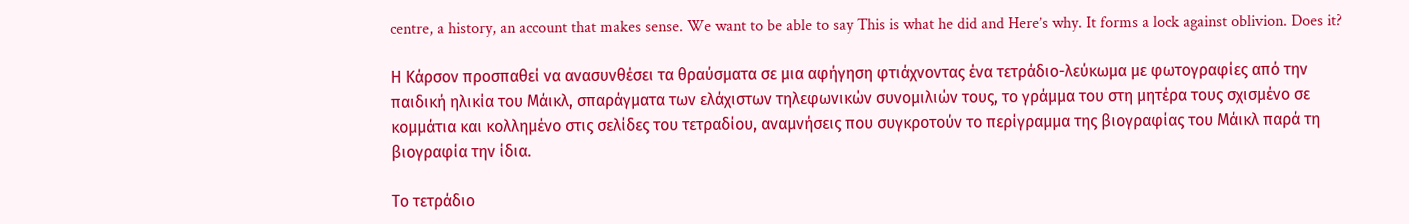centre, a history, an account that makes sense. We want to be able to say This is what he did and Here’s why. It forms a lock against oblivion. Does it?

Η Κάρσον προσπαθεί να ανασυνθέσει τα θραύσματα σε μια αφήγηση φτιάχνοντας ένα τετράδιο-λεύκωμα με φωτογραφίες από την παιδική ηλικία του Μάικλ, σπαράγματα των ελάχιστων τηλεφωνικών συνομιλιών τους, το γράμμα του στη μητέρα τους σχισμένο σε κομμάτια και κολλημένο στις σελίδες του τετραδίου, αναμνήσεις που συγκροτούν το περίγραμμα της βιογραφίας του Μάικλ παρά τη βιογραφία την ίδια.

Το τετράδιο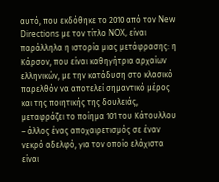αυτό, που εκδόθηκε το 2010 από τον New Directions με τον τίτλο NOX, είναι παράλληλα η ιστορία μιας μετάφρασης: η Κάρσον, που είναι καθηγήτρια αρχαίων ελληνικών, με την κατάδυση στο κλασικό παρελθόν να αποτελεί σημαντικό μέρος και της ποιητικής της δουλειάς, μεταφράζει το ποίημα 101 του Κάτουλλου – άλλος ένας αποχαιρετισμός σε έναν νεκρό αδελφό, για τον οποίο ελάχιστα είναι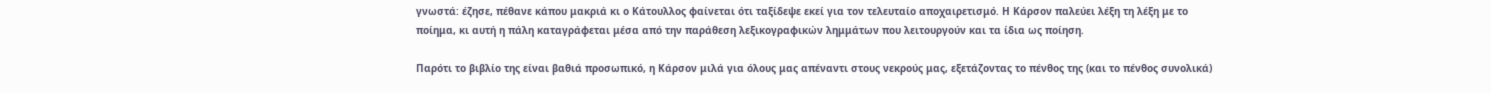γνωστά: έζησε, πέθανε κάπου μακριά κι ο Κάτουλλος φαίνεται ότι ταξίδεψε εκεί για τον τελευταίο αποχαιρετισμό. Η Κάρσον παλεύει λέξη τη λέξη με το ποίημα, κι αυτή η πάλη καταγράφεται μέσα από την παράθεση λεξικογραφικών λημμάτων που λειτουργούν και τα ίδια ως ποίηση.

Παρότι το βιβλίο της είναι βαθιά προσωπικό, η Κάρσον μιλά για όλους μας απέναντι στους νεκρούς μας, εξετάζοντας το πένθος της (και το πένθος συνολικά)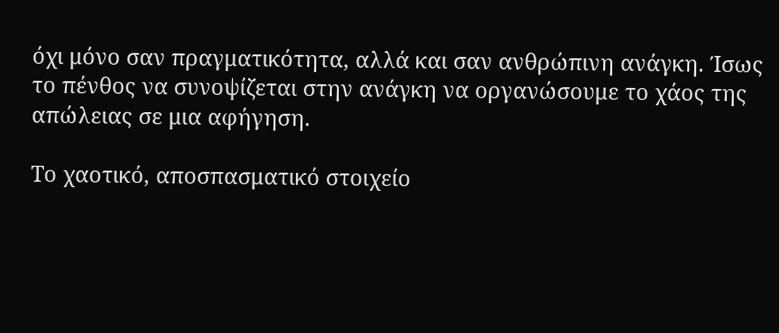όχι μόνο σαν πραγματικότητα, αλλά και σαν ανθρώπινη ανάγκη. Ίσως το πένθος να συνοψίζεται στην ανάγκη να οργανώσουμε το χάος της απώλειας σε μια αφήγηση.

Το χαοτικό, αποσπασματικό στοιχείο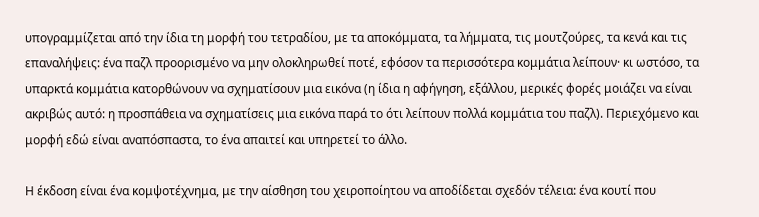υπογραμμίζεται από την ίδια τη μορφή του τετραδίου, με τα αποκόμματα, τα λήμματα, τις μουτζούρες, τα κενά και τις επαναλήψεις: ένα παζλ προορισμένο να μην ολοκληρωθεί ποτέ, εφόσον τα περισσότερα κομμάτια λείπουν· κι ωστόσο, τα υπαρκτά κομμάτια κατορθώνουν να σχηματίσουν μια εικόνα (η ίδια η αφήγηση, εξάλλου, μερικές φορές μοιάζει να είναι ακριβώς αυτό: η προσπάθεια να σχηματίσεις μια εικόνα παρά το ότι λείπουν πολλά κομμάτια του παζλ). Περιεχόμενο και μορφή εδώ είναι αναπόσπαστα, το ένα απαιτεί και υπηρετεί το άλλο.

Η έκδοση είναι ένα κομψοτέχνημα, με την αίσθηση του χειροποίητου να αποδίδεται σχεδόν τέλεια: ένα κουτί που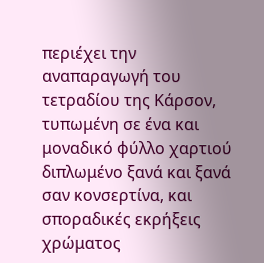περιέχει την αναπαραγωγή του τετραδίου της Κάρσον, τυπωμένη σε ένα και μοναδικό φύλλο χαρτιού διπλωμένο ξανά και ξανά σαν κονσερτίνα, και σποραδικές εκρήξεις χρώματος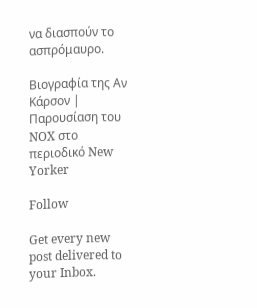να διασπούν το ασπρόμαυρο.

Βιογραφία της Αν Κάρσον | Παρουσίαση του NOX στο περιοδικό New Yorker

Follow

Get every new post delivered to your Inbox.